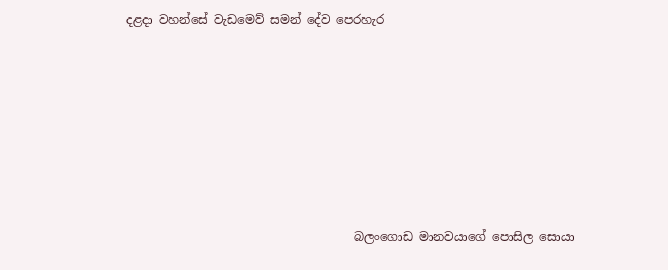දළදා වහන්සේ වැඩමෙව් සමන් දේව පෙරහැර








                                      බලංගොඩ මානවයාගේ පොසිල සොයා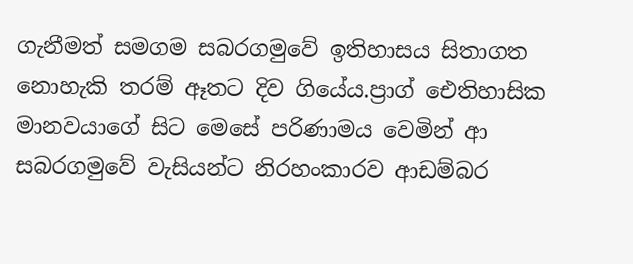ගැනීමත් සමගම සබරගමුවේ ඉතිහාසය සිතාගත නොහැකි තරම් ඈතට දිව ගියේය.ප්‍රාග් ඓතිහාසික මානවයාගේ සිට මෙසේ පරිණාමය වෙමින් ආ සබරගමුවේ වැසියන්ට නිරහංකාරව ආඩම්බර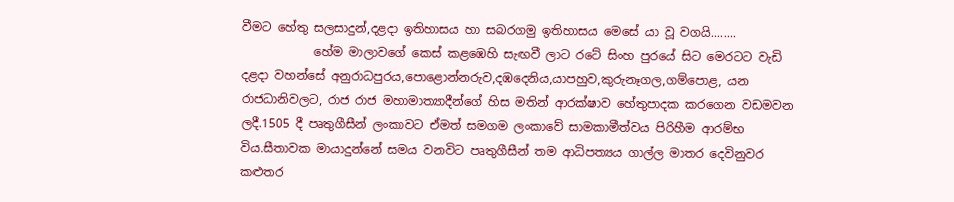වීමට හේතු සලසාදුන්,දළදා ඉතිහාසය හා සබරගමු ඉතිහාසය මෙසේ යා වූ වගයි........
            හේම මාලාවගේ කෙස් කළඹෙහි සැඟවී ලාට රටේ සිංහ පුරයේ සිට මෙරටට වැඩි දළදා වහන්සේ අනුරාධපුරය,පොළොන්නරුව,දඹදෙනිය,යාපහුව,කුරුනෑගල,ගම්පොළ, යන රාජධානිවලට, රාජ රාජ මහාමාත්‍යාදීන්ගේ හිස මතින් ආරක්ෂාව හේතුපාදක කරගෙන වඩමවන ලදී.1505 දී පෘතුගීසීන් ලංකාවට ඒමත් සමගම ලංකාවේ සාමකාමීත්වය පිරිහීම ආරම්භ විය.සීතාවක මායාදුන්නේ සමය වනවිට පෘතුගීසීන් තම ආධිපත්‍යය ගාල්ල මාතර දෙවිනුවර කළුතර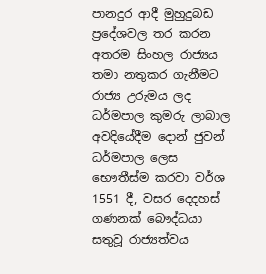පානදුර ආදී මුහුදුබඩ ප්‍රදේශවල තර කරන අතරම සිංහල රාජ්‍යය තමා නතුකර ගැනීමට රාජ්‍ය උරුමය ලද ධර්මපාල කුමරු ලාබාල අවදියේදීම දොන් ජුවන් ධර්මපාල ලෙස භෞතීස්ම කරවා වර්ශ 1551 දී, වසර දෙදහස් ගණනක් බෞද්ධයා සතුවූ රාජ්‍යත්වය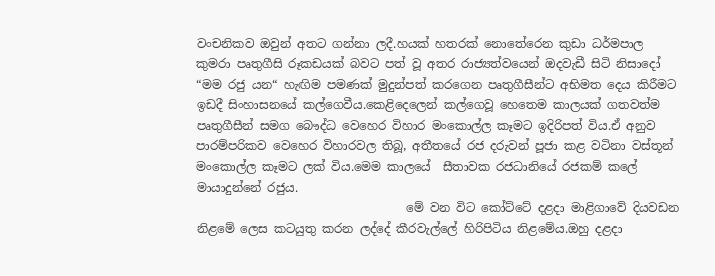වංචනිකව ඔවුන් අතට ගන්නා ලදී.හයක් හතරක් නොතේරෙන කුඩා ධර්මපාල කුමරා පෘතුගීසි රූකඩයක් බවට පත් වූ අතර රාජ්‍යත්වයෙන් ඔදවැඩී සිටි නිසාදෝ “මම රජු යන“ හැඟිම පමණක් මුදුන්පත් කරගෙන පෘතුගීසීන්ට අභිමත දෙය කිරීමට ඉඩදී සිංහාසනයේ කල්ගෙවීය.කෙළිදෙලෙන් කල්ගෙවූ හෙතෙම කාලයක් ගතවත්ම පෘතුගීසීන් සමග බෞද්ධ වෙහෙර විහාර මංකොල්ල කෑමට ඉදිරිපත් විය.ඒ අනුව පාරම්පරිකව වෙහෙර විහාරවල තිබූ, අතීතයේ රජ දරුවන් පූජා කළ වටිනා වස්තූන් මංකොල්ල කෑමට ලක් විය.මෙම කාලයේ  සීතාවක රජධානියේ රජකම් කලේ මායාදුන්නේ රජුය.
                                   මේ වන විට කෝට්ටේ දළදා මාළිගාවේ දියවඩන නිළමේ ලෙස කටයුතු කරන ලද්දේ කීරවැල්ලේ හිරිපිටිය නිළමේය.ඔහු දළදා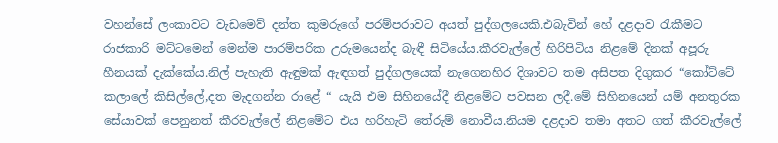වහන්සේ ලංකාවට වැඩමෙව් දන්ත කුමරුගේ පරම්පරාවට අයත් පුද්ගලයෙකි.එබැවින් හේ දළදාව රැකීමට රාජකාරි මට්ටමෙන් මෙන්ම පාරම්පරික උරුමයෙන්ද බැඳී සිටියේය.කීරවැල්ලේ හිරිපිටිය නිළමේ දිනක් අපූරු හීනයක් දැක්කේය.නිල් පැහැති ඇඳුමක් ඇඳගත් පුද්ගලයෙක් නැගෙනහිර දිශාවට තම අසිපත දිගුකර “කෝට්ටේ කලාලේ කිසිල්ලේ,දත මැදගන්න රාළේ “ යැයි එම සිහිනයේදී නිළමේට පවසන ලදී.මේ සිහිනයෙන් යම් අනතුරක සේයාවක් පෙනුනත් කීරවැල්ලේ නිළමේට එය හරිහැටි තේරුම් නොවීය.නියම දළදාව තමා අතට ගත් කීරවැල්ලේ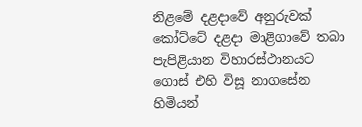නිළමේ දළදාවේ අනුරුවක් කෝට්ටේ දළදා මාළිගාවේ තබා පැපිළියාන විහාරස්ථානයට ගොස් එහි විසූ නාගසේන හිමියන්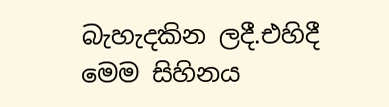බැහැදකින ලදී.එහිදී මෙම සිහිනය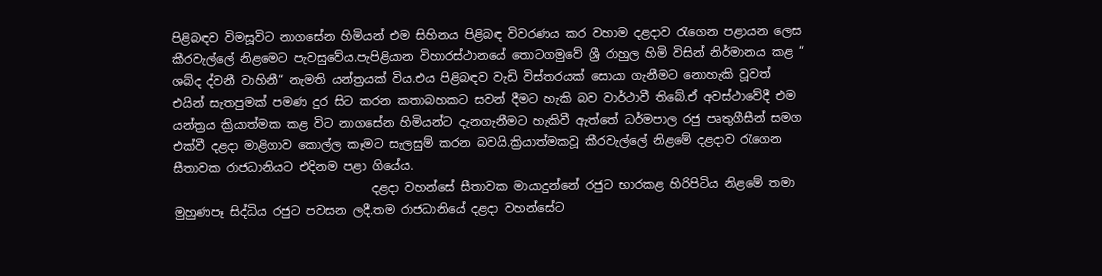පිළිබඳව විමසූවිට නාගසේන හිමියන් එම සිහිනය පිළිබඳ විවරණය කර වහාම දළදාව රැගෙන පළායන ලෙස කීරවැල්ලේ නිළමෙට පැවසුවේය.පැපිළියාන විහාරස්ථානයේ තොටගමුවේ ශ්‍රී රාහුල හිමි විසින් නිර්මානය කළ “ ශබ්ද ද්වනී වාහිනී“ නැමති යන්ත්‍රයක් විය.එය පිළිබඳව වැඩි විස්තරයක් සොයා ගැනීමට නොහැකි වූවත් එයින් සැතපුමක් පමණ දුර සිට කරන කතාබහකට සවන් දීමට හැකි බව වාර්ථාවී තිබේ.ඒ අවස්ථාවේදී එම යන්ත්‍රය ක්‍රියාත්මක කළ විට නාගසේන හිමියන්ට දැනගැනීමට හැකිවී ඇත්තේ ධර්මපාල රජු පෘතුගීසීන් සමග එක්වී දළදා මාළිගාව කොල්ල කෑමට සැලසුම් කරන බවයි.ක්‍රියාත්මකවූ කීරවැල්ලේ නිළමේ දළදාව රැගෙන සීතාවක රාජධානියට එදිනම පළා ගියේය.
                                 දළදා වහන්සේ සීතාවක මායාදුන්නේ රජුට භාරකළ හිරිපිටිය නිළමේ තමා මුහුණපෑ සිද්ධිය රජුට පවසන ලදී.තම රාජධානියේ දළදා වහන්සේට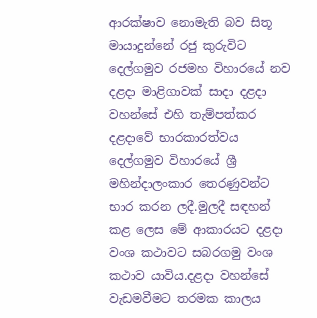ආරක්ෂාව නොමැති බව සිතූ මායාදුන්නේ රජු කුරුවිට දෙල්ගමුව රජමහ විහාරයේ නව දළදා මාළිගාවක් සාදා දළදා වහන්සේ එහි තැම්පත්කර දළදාවේ භාරකාරත්වය දෙල්ගමුව විහාරයේ ශ්‍රී මහින්දාලංකාර තෙරණුවන්ට භාර කරන ලදී.මුලදී සඳහන් කළ ලෙස මේ ආකාරයට දළදා වංශ කථාවට සබරගමු වංශ කථාව යාවිය.දළදා වහන්සේ වැඩමවීමට තරමක කාලය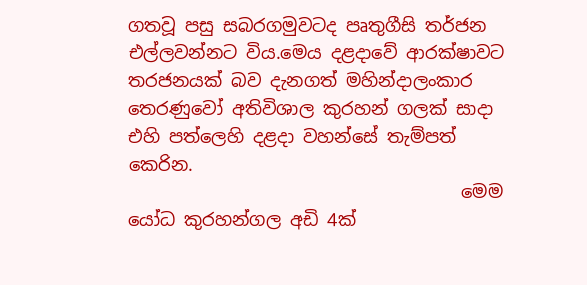ගතවූ පසු සබරගමුවටද පෘතුගීසි තර්ජන එල්ලවන්නට විය.මෙය දළදාවේ ආරක්ෂාවට තරජනයක් බව දැනගත් මහින්දාලංකාර තෙරණුවෝ අතිවිශාල කුරහන් ගලක් සාදා එහි පත්ලෙහි දළදා වහන්සේ තැම්පත් කෙරින.
                                     මෙම යෝධ කුරහන්ගල අඩි 4ක්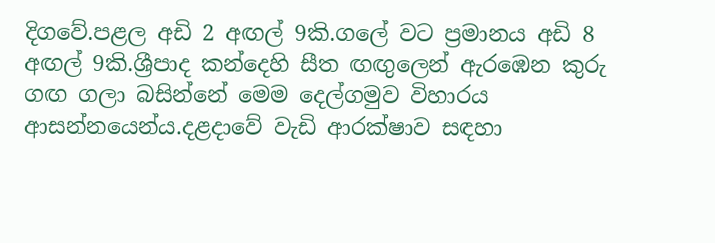දිගවේ.පළල අඩි 2 අඟල් 9කි.ගලේ වට ප්‍රමානය අඩි 8 අඟල් 9කි.ශ්‍රීපාද කන්දෙහි සීත ඟඟුලෙන් ඇරඹෙන කුරු ගඟ ගලා බසින්නේ මෙම දෙල්ගමුව විහාරය ආසන්නයෙන්ය.දළදාවේ වැඩි ආරක්ෂාව සඳහා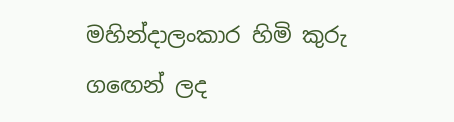මහින්දාලංකාර හිමි කුරු ගඟෙන් ලද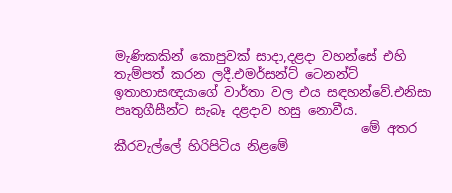මැණිකකින් කොපුවක් සාදා,දළදා වහන්සේ එහි තැම්පත් කරන ලදී.එමර්සන්ට් ටෙනන්ට් ඉතාහාසඥයාගේ වාර්තා වල එය සඳහන්වේ.එනිසා පෘතුගීසීන්ට සැබෑ දළදාව හසු නොවීය.
                                      මේ අතර කීරවැල්ලේ හිරිපිටිය නිළමේ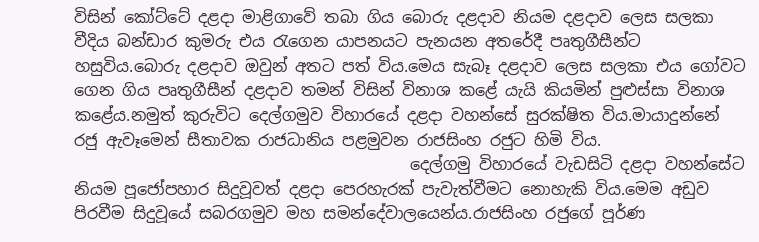විසින් කෝට්ටේ දළදා මාළිගාවේ තබා ගිය බොරු දළදාව නියම දළදාව ලෙස සලකා වීදිය බන්ඩාර කුමරු එය රැගෙන යාපනයට පැනයන අතරේදී පෘතුගීසීන්ට හසුවිය.බොරු දළදාව ඔවුන් අතට පත් විය.මෙය සැබෑ දළදාව ලෙස සලකා එය ගෝවට ගෙන ගිය පෘතුගීසීන් දළදාව තමන් විසින් විනාශ කළේ යැයි කියමින් පුළුස්සා විනාශ කළේය.නමුත් කුරුවිට දෙල්ගමුව විහාරයේ දළදා වහන්සේ සුරක්ෂිත විය.මායාදුන්නේ රජු ඇවෑමෙන් සීතාවක රාජධානිය පළමුවන රාජසිංහ රජුට හිමි විය.
                                          දෙල්ගමු විහාරයේ වැඩසිටි දළදා වහන්සේට නියම පූජෝපහාර සිදුවූවත් දළදා පෙරහැරක් පැවැත්වීමට නොහැකි විය.මෙම අඩුව පිරවීම සිදුවූයේ සබරගමුව මහ සමන්දේවාලයෙන්ය.රාජසිංහ රජුගේ පූර්ණ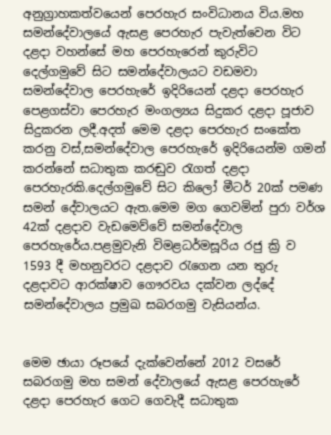අනුග්‍රාහකත්වයෙන් පෙරහැර සංවිධානය විය.මහ සමන්දේවාලයේ ඇසළ පෙරහැර පැවැත්වෙන විට දළදා වහන්සේ මහ පෙරහැරෙන් කුරුවිට දෙල්ගමුවේ සිට සමන්දේවාලයට වඩමවා සමන්දේවාල පෙරහැරේ ඉදිරියෙන් දළදා පෙරහැර පෙළගස්වා පෙරහැර මංගල්‍යය සිදුකර දළදා පූජාව සිදුකරන ලදී.අදත් මෙම දළදා පෙරහැර සංකේත කරනු වස්,සමන්දේවාල පෙරහැරේ ඉදිරියෙන්ම ගමන් කරන්නේ සධාතුක කරඬුව රැගත් දළදා පෙරහැරකි.දෙල්ගමුවේ සිට කිලෝ මීටර් 20ක් පමණ සමන් දේවාලයට ඇත.මෙම මග ගෙවමින් පුරා වර්ශ 42ක් දළදාව වැඩමෙව්වේ සමන්දේවාල පෙරහැරේය.පළමුවැනි විමළධර්මසූරිය රජු ක්‍රි ව 1593 දී මහනුවරට දළදාව රැගෙන යන තුරු දළදාවට ආරක්ෂාව ගෞරවය දක්වන ලද්දේ සමන්දේවාලය ප්‍රමුඛ සබරගමු වැසියන්ය.


මෙම ඡායා රූපයේ දැක්වෙන්නේ 2012 වසරේ සබරගමු මහ සමන් දේවාලයේ ඇසළ පෙරහැරේ දළදා පෙරහැර ගෙට ගෙවැදී සධාතුක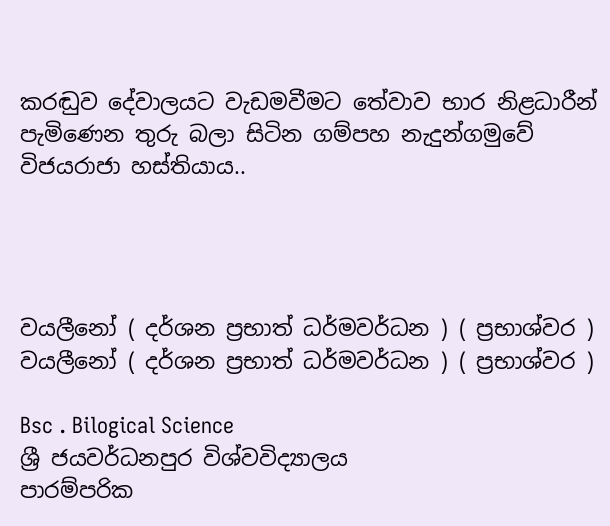කරඬුව දේවාලයට වැඩමවීමට තේවාව භාර නිළධාරීන් පැමිණෙන තුරු බලා සිටින ගම්පහ නැදුන්ගමුවේ විජයරාජා හස්තියාය..




වයලීනෝ ( දර්ශන ප්‍රභාත් ධර්මවර්ධන ) ( ප්‍රභාශ්වර )
වයලීනෝ ( දර්ශන ප්‍රභාත් ධර්මවර්ධන ) ( ප්‍රභාශ්වර )

Bsc . Bilogical Science
ශ්‍රී ජයවර්ධනපුර විශ්වවිද්‍යාලය
පාරම්පරික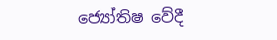ජ්‍යෝතිෂ වේදී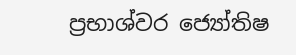ප්‍රභාශ්වර ජ්‍යෝතිෂ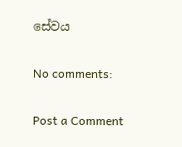සේවය

No comments:

Post a Comment